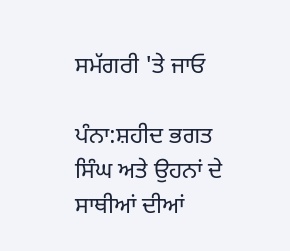ਸਮੱਗਰੀ 'ਤੇ ਜਾਓ

ਪੰਨਾ:ਸ਼ਹੀਦ ਭਗਤ ਸਿੰਘ ਅਤੇ ਉਹਨਾਂ ਦੇ ਸਾਥੀਆਂ ਦੀਆਂ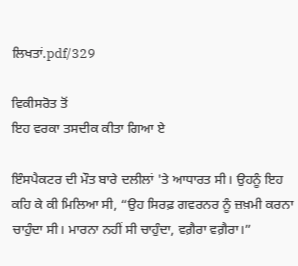ਲਿਖਤਾਂ.pdf/329

ਵਿਕੀਸਰੋਤ ਤੋਂ
ਇਹ ਵਰਕਾ ਤਸਦੀਕ ਕੀਤਾ ਗਿਆ ਏ

ਇੰਸਪੈਕਟਰ ਦੀ ਮੌਤ ਬਾਰੇ ਦਲੀਲਾਂ 'ਤੇ ਆਧਾਰਤ ਸੀ। ਉਹਨੂੰ ਇਹ ਕਹਿ ਕੇ ਕੀ ਮਿਲਿਆ ਸੀ, “ਉਹ ਸਿਰਫ਼ ਗਵਰਨਰ ਨੂੰ ਜ਼ਖ਼ਮੀ ਕਰਨਾ ਚਾਹੁੰਦਾ ਸੀ। ਮਾਰਨਾ ਨਹੀਂ ਸੀ ਚਾਹੁੰਦਾ, ਵਗ਼ੈਰਾ ਵਗ਼ੈਰਾ।”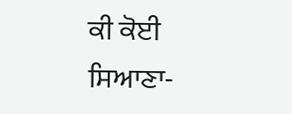ਕੀ ਕੋਈ ਸਿਆਣਾ-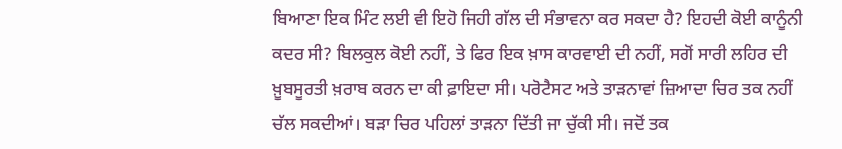ਬਿਆਣਾ ਇਕ ਮਿੰਟ ਲਈ ਵੀ ਇਹੋ ਜਿਹੀ ਗੱਲ ਦੀ ਸੰਭਾਵਨਾ ਕਰ ਸਕਦਾ ਹੈ? ਇਹਦੀ ਕੋਈ ਕਾਨੂੰਨੀ ਕਦਰ ਸੀ? ਬਿਲਕੁਲ ਕੋਈ ਨਹੀਂ, ਤੇ ਫਿਰ ਇਕ ਖ਼ਾਸ ਕਾਰਵਾਈ ਦੀ ਨਹੀਂ, ਸਗੋਂ ਸਾਰੀ ਲਹਿਰ ਦੀ ਖ਼ੂਬਸੂਰਤੀ ਖ਼ਰਾਬ ਕਰਨ ਦਾ ਕੀ ਫ਼ਾਇਦਾ ਸੀ। ਪਰੋਟੈਸਟ ਅਤੇ ਤਾੜਨਾਵਾਂ ਜ਼ਿਆਦਾ ਚਿਰ ਤਕ ਨਹੀਂ ਚੱਲ ਸਕਦੀਆਂ। ਬੜਾ ਚਿਰ ਪਹਿਲਾਂ ਤਾੜਨਾ ਦਿੱਤੀ ਜਾ ਚੁੱਕੀ ਸੀ। ਜਦੋਂ ਤਕ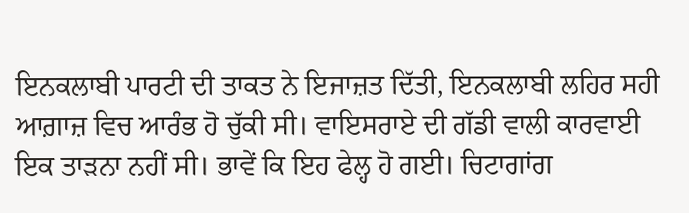ਇਨਕਲਾਬੀ ਪਾਰਟੀ ਦੀ ਤਾਕਤ ਨੇ ਇਜਾਜ਼ਤ ਦਿੱਤੀ, ਇਨਕਲਾਬੀ ਲਹਿਰ ਸਹੀ ਆਗ਼ਾਜ਼ ਵਿਚ ਆਰੰਭ ਹੋ ਚੁੱਕੀ ਸੀ। ਵਾਇਸਰਾਏ ਦੀ ਗੱਡੀ ਵਾਲੀ ਕਾਰਵਾਈ ਇਕ ਤਾੜਨਾ ਨਹੀਂ ਸੀ। ਭਾਵੇਂ ਕਿ ਇਹ ਫੇਲ੍ਹ ਹੋ ਗਈ। ਚਿਟਾਗਾਂਗ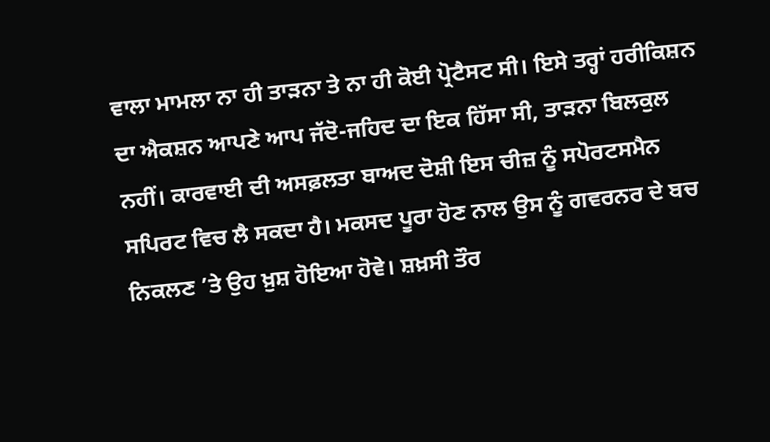ਵਾਲਾ ਮਾਮਲਾ ਨਾ ਹੀ ਤਾੜਨਾ ਤੇ ਨਾ ਹੀ ਕੋਈ ਪ੍ਰੋਟੈਸਟ ਸੀ। ਇਸੇ ਤਰ੍ਹਾਂ ਹਰੀਕਿਸ਼ਨ ਦਾ ਐਕਸ਼ਨ ਆਪਣੇ ਆਪ ਜੱਦੋ-ਜਹਿਦ ਦਾ ਇਕ ਹਿੱਸਾ ਸੀ, ਤਾੜਨਾ ਬਿਲਕੁਲ ਨਹੀਂ। ਕਾਰਵਾਈ ਦੀ ਅਸਫ਼ਲਤਾ ਬਾਅਦ ਦੋਸ਼ੀ ਇਸ ਚੀਜ਼ ਨੂੰ ਸਪੋਰਟਸਮੈਨ ਸਪਿਰਟ ਵਿਚ ਲੈ ਸਕਦਾ ਹੈ। ਮਕਸਦ ਪੂਰਾ ਹੋਣ ਨਾਲ ਉਸ ਨੂੰ ਗਵਰਨਰ ਦੇ ਬਚ ਨਿਕਲਣ ’ਤੇ ਉਹ ਖ਼ੁਸ਼ ਹੋਇਆ ਹੋਵੇ। ਸ਼ਖ਼ਸੀ ਤੌਰ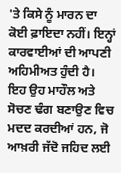'ਤੇ ਕਿਸੇ ਨੂੰ ਮਾਰਨ ਦਾ ਕੋਈ ਫ਼ਾਇਦਾ ਨਹੀਂ। ਇਨ੍ਹਾਂ ਕਾਰਵਾਈਆਂ ਦੀ ਆਪਣੀ ਅਹਿਮੀਅਤ ਹੁੰਦੀ ਹੈ। ਇਹ ਉਹ ਮਾਹੌਲ ਅਤੇ ਸੋਚਣ ਢੰਗ ਬਣਾਉਣ ਵਿਚ ਮਦਦ ਕਰਦੀਆਂ ਹਨ, ਜੋ ਆਖ਼ਰੀ ਜੱਦੋ ਜਹਿਦ ਲਈ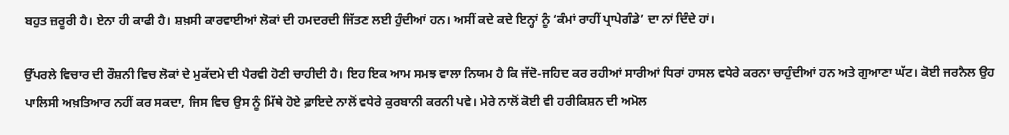ਬਹੁਤ ਜ਼ਰੂਰੀ ਹੈ। ਏਨਾ ਹੀ ਕਾਫੀ ਹੈ। ਸ਼ਖ਼ਸੀ ਕਾਰਵਾਈਆਂ ਲੋਕਾਂ ਦੀ ਹਮਦਰਦੀ ਜਿੱਤਣ ਲਈ ਹੁੰਦੀਆਂ ਹਨ। ਅਸੀਂ ਕਦੇ ਕਦੇ ਇਨ੍ਹਾਂ ਨੂੰ ‘ਕੰਮਾਂ ਰਾਹੀਂ ਪ੍ਰਾਪੇਗੰਡੇ’ ਦਾ ਨਾਂ ਦਿੰਦੇ ਹਾਂ।

ਉੱਪਰਲੇ ਵਿਚਾਰ ਦੀ ਰੌਸ਼ਨੀ ਵਿਚ ਲੋਕਾਂ ਦੇ ਮੁਕੱਦਮੇ ਦੀ ਪੈਰਵੀ ਹੋਣੀ ਚਾਹੀਦੀ ਹੈ। ਇਹ ਇਕ ਆਮ ਸਮਝ ਵਾਲਾ ਨਿਯਮ ਹੈ ਕਿ ਜੱਦੋ-ਜਹਿਦ ਕਰ ਰਹੀਆਂ ਸਾਰੀਆਂ ਧਿਰਾਂ ਹਾਸਲ ਵਧੇਰੇ ਕਰਨਾ ਚਾਹੁੰਦੀਆਂ ਹਨ ਅਤੇ ਗੁਆਣਾ ਘੱਟ। ਕੋਈ ਜਰਨੈਲ ਉਹ ਪਾਲਿਸੀ ਅਖ਼ਤਿਆਰ ਨਹੀਂ ਕਰ ਸਕਦਾ, ਜਿਸ ਵਿਚ ਉਸ ਨੂੰ ਮਿੱਥੇ ਹੋਏ ਫ਼ਾਇਦੇ ਨਾਲੋਂ ਵਧੇਰੇ ਕੁਰਬਾਨੀ ਕਰਨੀ ਪਵੇ। ਮੇਰੇ ਨਾਲੋਂ ਕੋਈ ਵੀ ਹਰੀਕਿਸ਼ਨ ਦੀ ਅਮੋਲ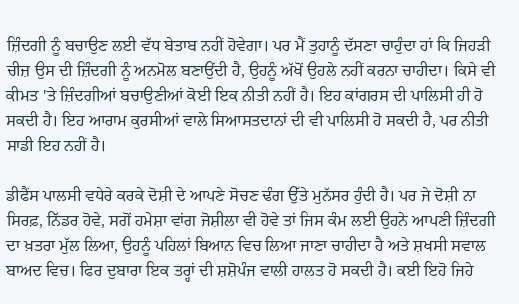ਜ਼ਿੰਦਗੀ ਨੂੰ ਬਚਾਉਣ ਲਈ ਵੱਧ ਬੇਤਾਬ ਨਹੀਂ ਹੋਵੇਗਾ। ਪਰ ਮੈਂ ਤੁਹਾਨੂੰ ਦੱਸਣਾ ਚਾਹੁੰਦਾ ਹਾਂ ਕਿ ਜਿਹੜੀ ਚੀਜ਼ ਉਸ ਦੀ ਜ਼ਿੰਦਗੀ ਨੂੰ ਅਨਮੋਲ ਬਣਾਉਂਦੀ ਹੈ, ਉਹਨੂੰ ਅੱਖੋਂ ਉਹਲੇ ਨਹੀਂ ਕਰਨਾ ਚਾਹੀਦਾ। ਕਿਸੇ ਵੀ ਕੀਮਤ 'ਤੇ ਜ਼ਿੰਦਗੀਆਂ ਬਚਾਉਣੀਆਂ ਕੋਈ ਇਕ ਨੀਤੀ ਨਹੀਂ ਹੈ। ਇਹ ਕਾਂਗਰਸ ਦੀ ਪਾਲਿਸੀ ਹੀ ਹੋ ਸਕਦੀ ਹੈ। ਇਹ ਆਰਾਮ ਕੁਰਸੀਆਂ ਵਾਲੇ ਸਿਆਸਤਦਾਨਾਂ ਦੀ ਵੀ ਪਾਲਿਸੀ ਹੋ ਸਕਦੀ ਹੈ, ਪਰ ਨੀਤੀ ਸਾਡੀ ਇਹ ਨਹੀਂ ਹੈ।

ਡੀਫੈਂਸ ਪਾਲਸੀ ਵਧੇਰੇ ਕਰਕੇ ਦੋਸ਼ੀ ਦੇ ਆਪਣੇ ਸੋਚਣ ਢੰਗ ਉੱਤੇ ਮੁਨੱਸਰ ਹੁੰਦੀ ਹੈ। ਪਰ ਜੇ ਦੋਸ਼ੀ ਨਾ ਸਿਰਫ਼, ਨਿੱਡਰ ਹੋਵੇ, ਸਗੋਂ ਹਮੇਸ਼ਾ ਵਾਂਗ ਜੋਸ਼ੀਲਾ ਵੀ ਹੋਵੇ ਤਾਂ ਜਿਸ ਕੰਮ ਲਈ ਉਹਨੇ ਆਪਣੀ ਜ਼ਿੰਦਗੀ ਦਾ ਖ਼ਤਰਾ ਮੁੱਲ ਲਿਆ, ਉਹਨੂੰ ਪਹਿਲਾਂ ਬਿਆਨ ਵਿਚ ਲਿਆ ਜਾਣਾ ਚਾਹੀਦਾ ਹੈ ਅਤੇ ਸ਼ਖਸੀ ਸਵਾਲ ਬਾਅਦ ਵਿਚ। ਫਿਰ ਦੁਬਾਰਾ ਇਕ ਤਰ੍ਹਾਂ ਦੀ ਸ਼ਸ਼ੋਪੰਜ ਵਾਲੀ ਹਾਲਤ ਹੋ ਸਕਦੀ ਹੈ। ਕਈ ਇਹੋ ਜਿਹੇ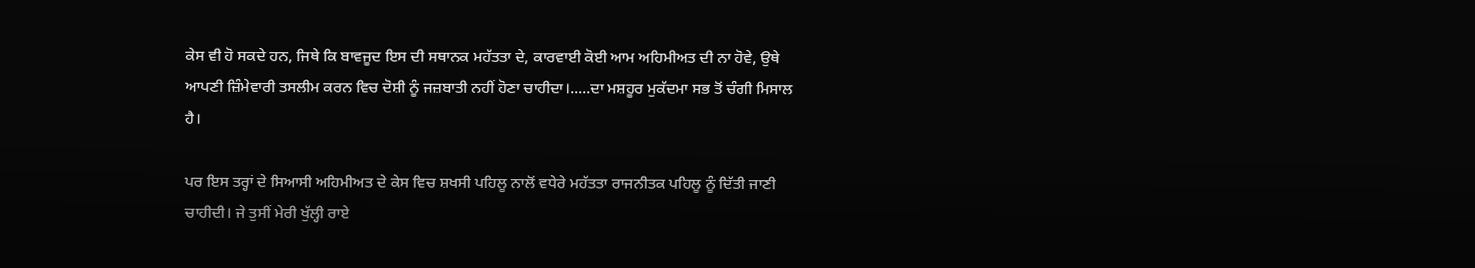ਕੇਸ ਵੀ ਹੋ ਸਕਦੇ ਹਨ, ਜਿਥੇ ਕਿ ਬਾਵਜੂਦ ਇਸ ਦੀ ਸਥਾਨਕ ਮਹੱਤਤਾ ਦੇ, ਕਾਰਵਾਈ ਕੋਈ ਆਮ ਅਹਿਮੀਅਤ ਦੀ ਨਾ ਹੋਵੇ, ਉਥੇ ਆਪਣੀ ਜ਼ਿੰਮੇਵਾਰੀ ਤਸਲੀਮ ਕਰਨ ਵਿਚ ਦੋਸ਼ੀ ਨੂੰ ਜਜ਼ਬਾਤੀ ਨਹੀਂ ਹੋਣਾ ਚਾਹੀਦਾ।.....ਦਾ ਮਸ਼ਹੂਰ ਮੁਕੱਦਮਾ ਸਭ ਤੋਂ ਚੰਗੀ ਮਿਸਾਲ ਹੈ।

ਪਰ ਇਸ ਤਰ੍ਹਾਂ ਦੇ ਸਿਆਸੀ ਅਹਿਮੀਅਤ ਦੇ ਕੇਸ ਵਿਚ ਸ਼ਖਸੀ ਪਹਿਲੂ ਨਾਲੋਂ ਵਧੇਰੇ ਮਹੱਤਤਾ ਰਾਜਨੀਤਕ ਪਹਿਲੂ ਨੂੰ ਦਿੱਤੀ ਜਾਣੀ ਚਾਹੀਦੀ। ਜੇ ਤੁਸੀਂ ਮੇਰੀ ਖੁੱਲ੍ਹੀ ਰਾਏ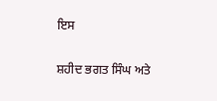ਇਸ

ਸ਼ਹੀਦ ਭਗਤ ਸਿੰਘ ਅਤੇ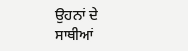ਉਹਨਾਂ ਦੇ ਸਾਥੀਆਂ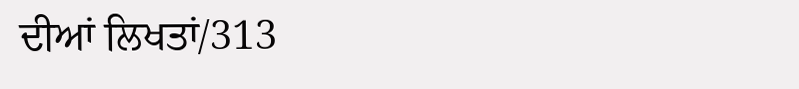ਦੀਆਂ ਲਿਖਤਾਂ/313